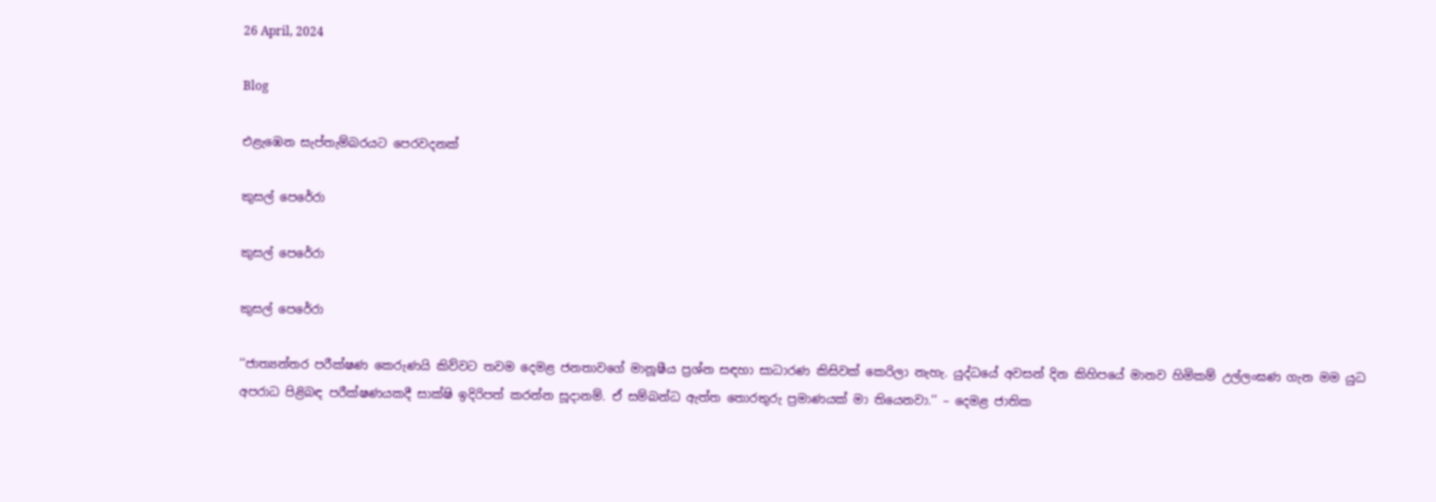26 April, 2024

Blog

එළැඹෙන සැප්තැම්බරයට පෙරවදනක්

කුසල් පෙරේරා

කුසල් පෙරේරා

කුසල් පෙරේරා

‘‘ජාත්‍යන්තර පරීක්ෂණ කෙරුණයි කිව්වට තවම දෙමළ ජනතාවගේ මානූෂීය ප්‍රශ්න සඳහා සාධාරණ කිසිවක් කෙරිලා නැහැ. යුද්ධයේ අවසන් දින කිහිපයේ මානව හිමිකම් උල්ලංඝණ ගැන මම යුධ අපරාධ පිළිබඳ පරීක්ෂණයකදී සාක්ෂි ඉදිරිපත් කරන්න සූදානම්. ඒ සම්බන්ධ ඇත්ත තොරතුරු ප්‍රමාණයක් මා තියෙනවා.’’ – දෙමළ ජාතික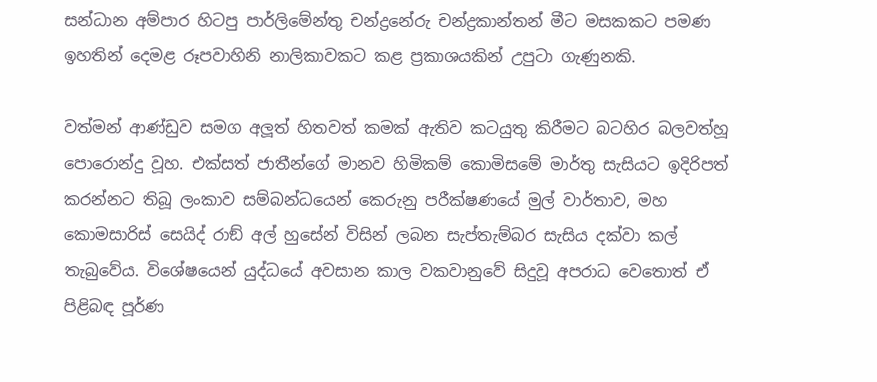සන්ධාන අම්පාර හිටපු පාර්ලිමේන්තු චන්ද්‍රනේරු චන්ද්‍රකාන්තන් මීට මසකකට පමණ ඉහතින් දෙමළ රූපවාහිනි නාලිකාවකට කළ ප්‍රකාශයකින් උපුටා ගැණුනකි.

වත්මන් ආණ්ඩුව සමග අලූත් හිතවත් කමක් ඇතිව කටයුතු කිරීමට බටහිර බලවත්හූ පොරොන්දු වූහ. එක්සත් ජාතීන්ගේ මානව හිමිකම් කොමිසමේ මාර්තු සැසියට ඉදිරිපත් කරන්නට තිබූ ලංකාව සම්බන්ධයෙන් කෙරුනු පරීක්ෂණයේ මුල් වාර්තාව, මහ කොමසාරිස් සෙයිද් රාඞ් අල් හුසේන් විසින් ලබන සැප්තැම්බර සැසිය දක්වා කල් තැබුවේය. විශේෂයෙන් යුද්ධයේ අවසාන කාල වකවානුවේ සිදුවූ අපරාධ වෙතොත් ඒ පිළිබඳ පූර්ණ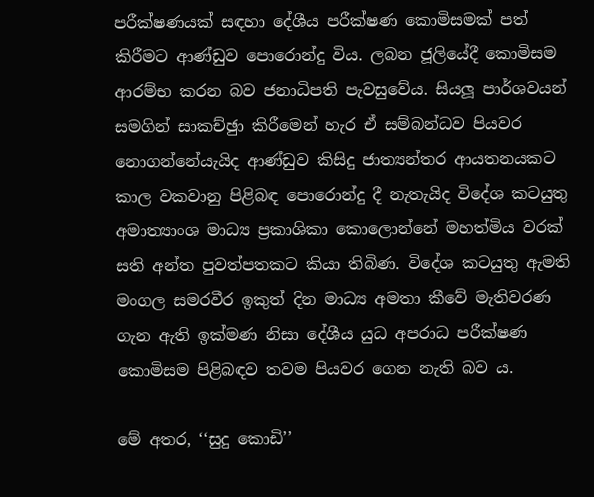පරීක්ෂණයක් සඳහා දේශීය පරීක්ෂණ කොමිසමක් පත් කිරීමට ආණ්ඩුව පොරොන්දු විය. ලබන ජූලියේදී කොමිසම ආරම්භ කරන බව ජනාධිපති පැවසුවේය. සියලූ පාර්ශවයන් සමගින් සාකච්ඡුා කිරීමෙන් හැර ඒ සම්බන්ධව පියවර නොගන්නේයැයිද ආණ්ඩුව කිසිදු ජාත්‍යන්තර ආයතනයකට කාල වකවානු පිළිබඳ පොරොන්දු දී නැතැයිද විදේශ කටයුතු අමාත්‍යාංශ මාධ්‍ය ප්‍රකාශිකා කොලොන්නේ මහත්මිය වරක් සති අන්ත පුවත්පතකට කියා තිබිණ. විදේශ කටයුතු ඇමති මංගල සමරවීර ඉකුත් දින මාධ්‍ය අමතා කීවේ මැතිවරණ ගැන ඇති ඉක්මණ නිසා දේශීය යුධ අපරාධ පරීක්ෂණ කොමිසම පිළිබඳව තවම පියවර ගෙන නැති බව ය.

මේ අතර, ‘‘සුදු කොඩි’’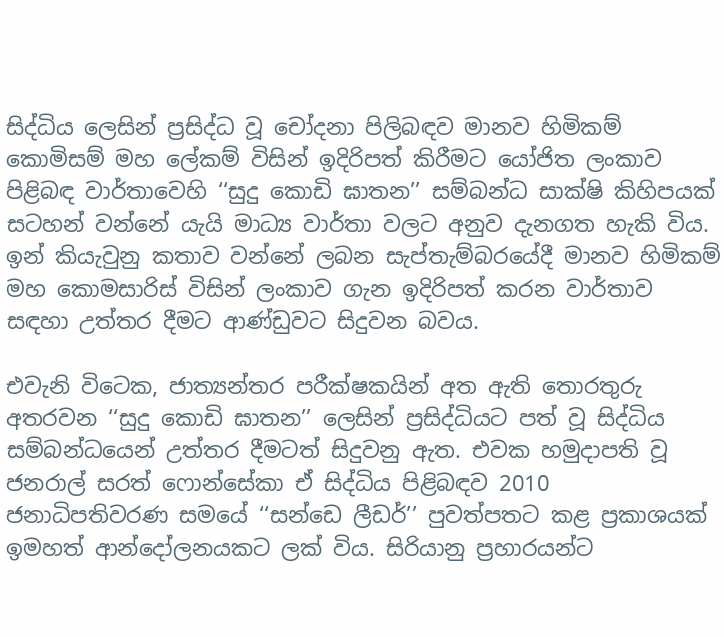සිද්ධිය ලෙසින් ප්‍රසිද්ධ වූ චෝදනා පිලිබඳව මානව හිමිකම් කොමිසම් මහ ලේකම් විසින් ඉදිරිපත් කිරීමට යෝජිත ලංකාව පිළිබඳ වාර්තාවෙහි ‘‘සුදු කොඩි ඝාතන’’ සම්බන්ධ සාක්ෂි කිහිපයක් සටහන් වන්නේ යැයි මාධ්‍ය වාර්තා වලට අනුව දැනගත හැකි විය. ඉන් කියැවුනු කතාව වන්නේ ලබන සැප්තැම්බරයේදී මානව හිමිකම් මහ කොමසාරිස් විසින් ලංකාව ගැන ඉදිරිපත් කරන වාර්තාව සඳහා උත්තර දීමට ආණ්ඩුවට සිදුවන බවය.

එවැනි විටෙක, ජාත්‍යන්තර පරීක්ෂකයින් අත ඇති තොරතුරු අතරවන ‘‘සුදු කොඩි ඝාතන’’ ලෙසින් ප්‍රසිද්ධියට පත් වූ සිද්ධිය සම්බන්ධයෙන් උත්තර දීමටත් සිදුවනු ඇත. එවක හමුදාපති වූ ජනරාල් සරත් ෆොන්සේකා ඒ සිද්ධිය පිළිබඳව 2010 ජනාධිපතිවරණ සමයේ ‘‘සන්ඩෙ ලීඩර්’’ පුවත්පතට කළ ප්‍රකාශයක් ඉමහත් ආන්දෝලනයකට ලක් විය. සිරියානු ප්‍රහාරයන්ට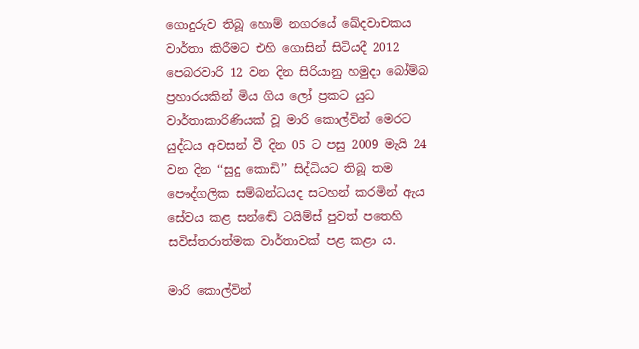ගොදුරුව තිබූ හොම් නගරයේ ඛේදවාචකය වාර්තා කිරීමට එහි ගොසින් සිටියදී 2012 පෙබරවාරි 12 වන දින සිරියානු හමුදා බෝම්බ ප්‍රහාරයකින් මිය ගිය ලෝ ප්‍රකට යුධ වාර්තාකාරිණියක් වූ මාරි කොල්වින් මෙරට යුද්ධය අවසන් වී දින 05 ට පසු 2009 මැයි 24 වන දින ‘‘සුදු කොඩි’’ සිද්ධියට තිබූ තම පෞද්ගලික සම්බන්ධයද සටහන් කරමින් ඇය සේවය කළ සන්ඬේ ටයිම්ස් පුවත් පතෙහි සවිස්තරාත්මක වාර්තාවක් පළ කළා ය.

මාරි කොල්වින්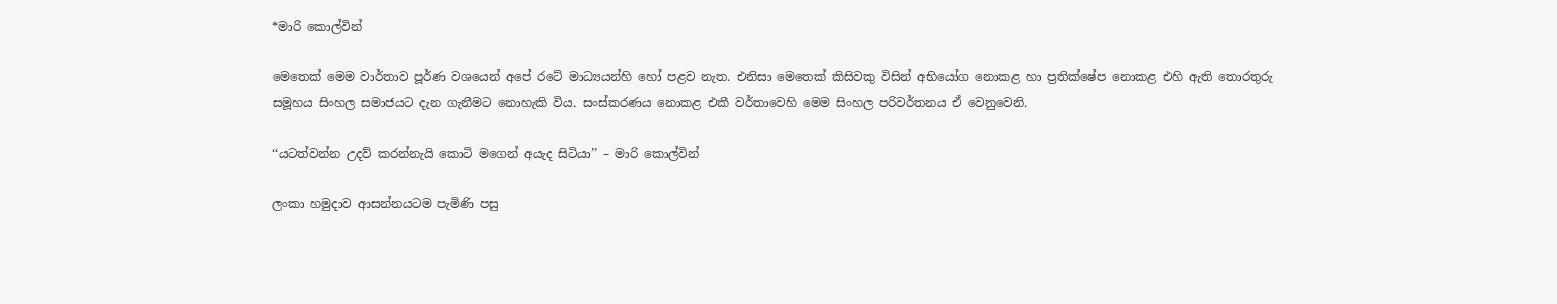*මාරි කොල්වින්

මෙතෙක් මෙම වාර්තාව පූර්ණ වශයෙන් අපේ රටේ මාධ්‍යයන්හි හෝ පළව නැත. එනිසා මෙතෙක් කිසිවකු විසින් අභියෝග නොකළ හා ප්‍රතික්ෂේප නොකළ එහි ඇති තොරතුරු සමූහය සිංහල සමාජයට දැන ගැනීමට නොහැකි විය. සංස්කරණය නොකළ එකී වර්තාවෙහි මෙම සිංහල පරිවර්තනය ඒ වෙනුවෙනි.

‘‘යටත්වන්න උදව් කරන්නැයි කොටි මගෙන් අයැද සිටියා’’ – මාරි කොල්වින්

ලංකා හමුදාව ආසන්නයටම පැමිණි පසු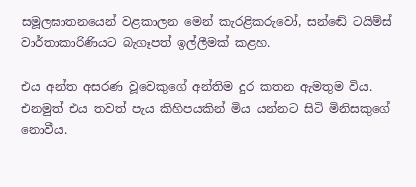සමූලඝාතනයෙන් වළකාලන මෙන් කැරළිකරුවෝ, සන්ඬේ ටයිම්ස් වාර්තාකාරිණියට බැගෑපත් ඉල්ලීමක් කළහ.

එය අන්ත අසරණ වූවෙකුගේ අන්තිම දුර කතන ඇමතුම විය. එනමුත් එය තවත් පැය කිහිපයකින් මිය යන්නට සිටි මිනිසකුගේ නොවීය.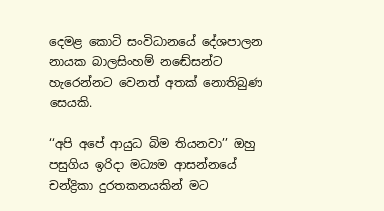දෙමළ කොටි සංවිධානයේ දේශපාලන නායක බාලසිංහම් නඬේසන්ට හැරෙන්නට වෙනත් අතක් නොතිබුණ සෙයකි.

‘‘අපි අපේ ආයුධ බිම තියනවා’’ ඔහු පසුගිය ඉරිදා මධ්‍යම ආසන්නයේ චන්ද්‍රිකා දුරතකනයකින් මට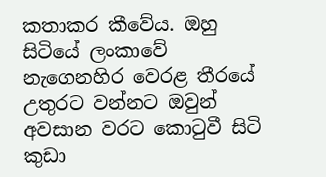කතාකර කීවේය. ඔහු සිටියේ ලංකාවේ නැගෙනහිර වෙරළ තීරයේ උතුරට වන්නට ඔවුන් අවසාන වරට කොටුවී සිටි කුඩා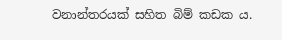වනාන්තරයක් සහිත බිම් කඩක ය.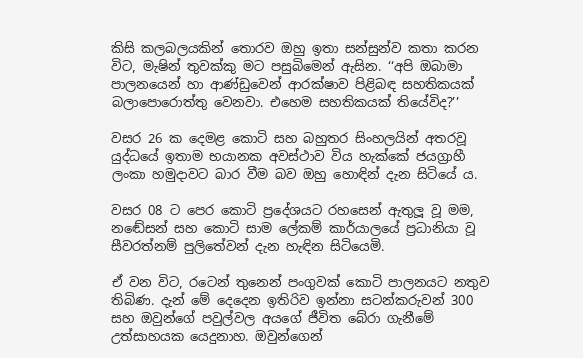කිසි කලබලයකින් තොරව ඔහු ඉතා සන්සුන්ව කතා කරන විට, මැෂින් තුවක්කු මට පසුබිමෙන් ඇසින. ‘‘අපි ඔබාමා පාලනයෙන් හා ආණ්ඩුවෙන් ආරක්ෂාව පිළිබඳ සහතිකයක් බලාපොරොත්තු වෙනවා. එහෙම සහතිකයක් තියේවිද?’’

වසර 26 ක දෙමළ කොටි සහ බහුතර සිංහලයින් අතරවූ යුද්ධයේ ඉතාම භයානක අවස්ථාව විය හැක්කේ ජයග්‍රාහී ලංකා හමුදාවට බාර වීම බව ඔහු හොඳින් දැන සිටියේ ය.

වසර 08 ට පෙර කොටි ප්‍රදේශයට රහසෙන් ඇතුලූ වූ මම, නඬේසන් සහ කොටි සාම ලේකම් කාර්යාලයේ ප්‍රධානියා වූ සීවරත්නම් පුලිතේවන් දැන හැඳින සිටියෙමි.

ඒ වන විට, රටෙන් තුනෙන් පංගුවක් කොටි පාලනයට නතුව තිබිණ. දැන් මේ දෙදෙන ඉතිරිව ඉන්නා සටන්කරුවන් 300 සහ ඔවුන්ගේ පවුල්වල අයගේ ජීවිත බේරා ගැනීමේ උත්සාහයක යෙදුනාහ. ඔවුන්ගෙන්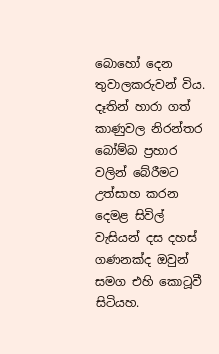බොහෝ දෙන තුවාලකරුවන් විය. දෑතින් හාරා ගත් කාණුවල නිරන්තර බෝම්බ ප්‍රහාර වලින් බේරීමට උත්සාහ කරන දෙමළ සිවිල් වැසියන් දස දහස් ගණනක්ද ඔවුන් සමග එහි කොටූවී සිටියහ.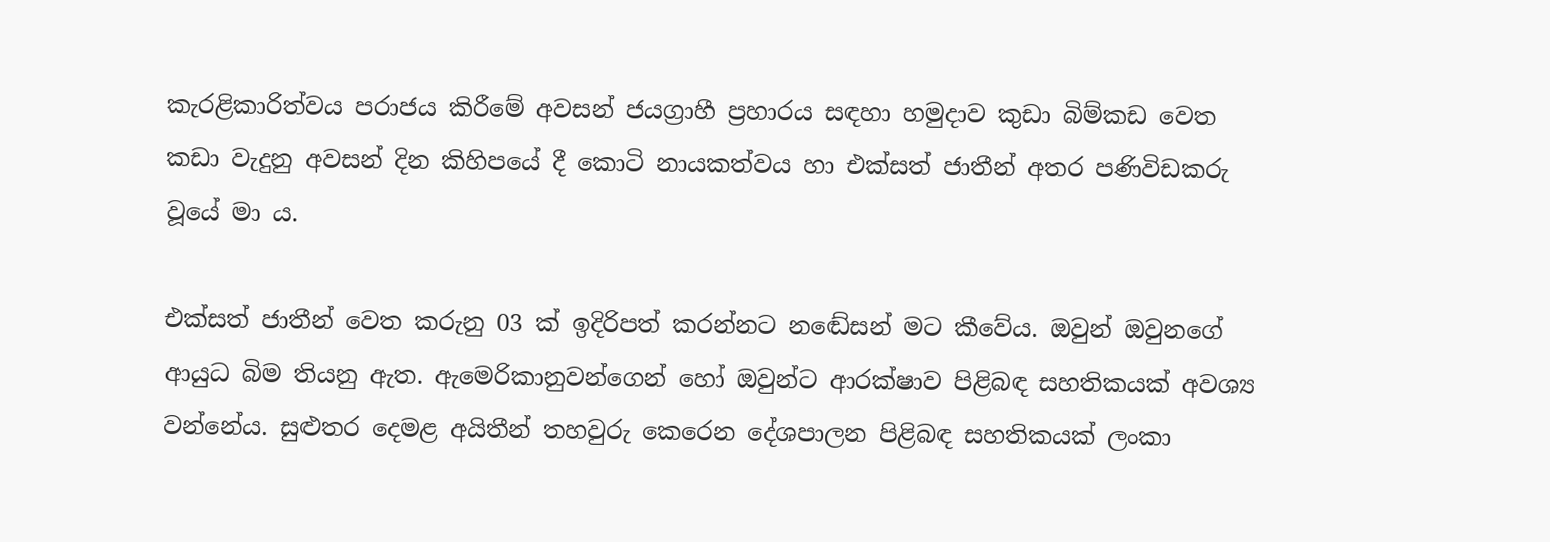කැරළිකාරිත්වය පරාජය කිරීමේ අවසන් ජයග්‍රාහී ප්‍රහාරය සඳහා හමුදාව කුඩා බිම්කඩ වෙත කඩා වැදුනු අවසන් දින කිහිපයේ දී කොටි නායකත්වය හා එක්සත් ජාතීන් අතර පණිවිඩකරු වූයේ මා ය.

එක්සත් ජාතීන් වෙත කරුනු 03 ක් ඉදිරිපත් කරන්නට නඬේසන් මට කීවේය. ඔවුන් ඔවුනගේ ආයුධ බිම තියනු ඇත. ඇමෙරිකානුවන්ගෙන් හෝ ඔවුන්ට ආරක්ෂාව පිළිබඳ සහතිකයක් අවශ්‍ය වන්නේය. සුළුතර දෙමළ අයිතීන් තහවුරු කෙරෙන දේශපාලන පිළිබඳ සහතිකයක් ලංකා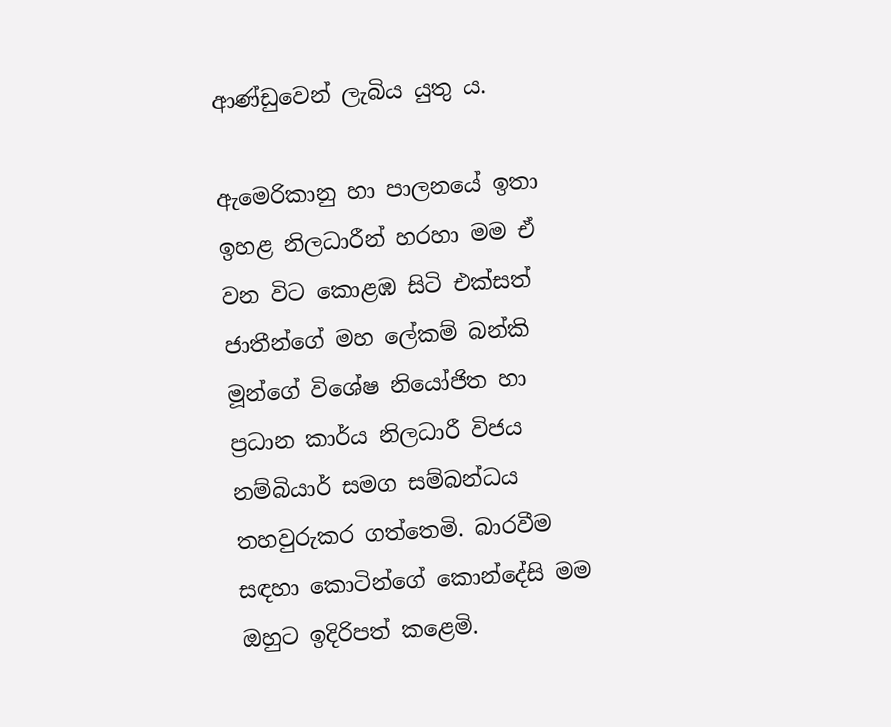ආණ්ඩුවෙන් ලැබිය යුතු ය.

ඇමෙරිකානු හා පාලනයේ ඉතා ඉහළ නිලධාරීන් හරහා මම ඒ වන විට කොළඹ සිටි එක්සත් ජාතීන්ගේ මහ ලේකම් බන්කි මූන්ගේ විශේෂ නියෝජිත හා ප්‍රධාන කාර්ය නිලධාරී විජය නම්බියාර් සමග සම්බන්ධය තහවුරුකර ගත්තෙමි. බාරවීම සඳහා කොටින්ගේ කොන්දේසි මම ඔහුට ඉදිරිපත් කළෙමි.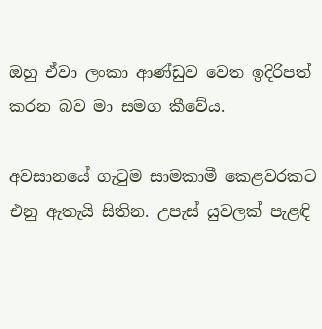ඔහු ඒවා ලංකා ආණ්ඩුව වෙත ඉදිරිපත් කරන බව මා සමග කීවේය.

අවසානයේ ගැටුම සාමකාමී කෙළවරකට එනු ඇතැයි සිතින. උපැස් යුවලක් පැළඳි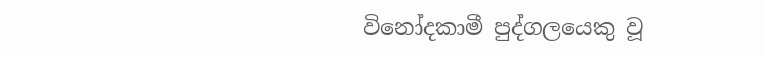විනෝදකාමී පුද්ගලයෙකු වූ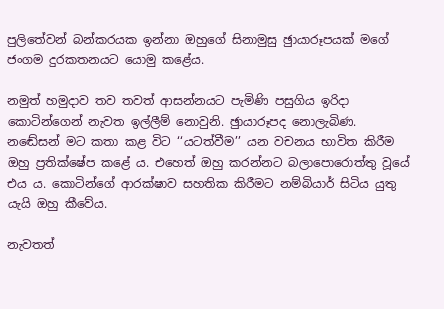පුලිතේවන් බන්කරයක ඉන්නා ඔහුගේ සිනාමුසු ඡුායාරූපයක් මගේ ජංගම දුරකතනයට යොමු කළේය.

නමුත් හමුදාව තව තවත් ආසන්නයට පැමිණි පසුගිය ඉරිදා කොටින්ගෙන් නැවත ඉල්ලීම් නොවුනි. ඡුායාරූපද නොලැබිණ. නඬේසන් මට කතා කළ විට ‘‘යටත්වීම’’ යන වචනය භාවිත කිරීම ඔහු ප්‍රතික්ෂේප කළේ ය. එහෙත් ඔහු කරන්නට බලාපොරොත්තු වූයේ එය ය. කොටින්ගේ ආරක්ෂාව සහතික කිරීමට නම්බියාර් සිටිය යුතු යැයි ඔහු කීවේය.

නැවතත්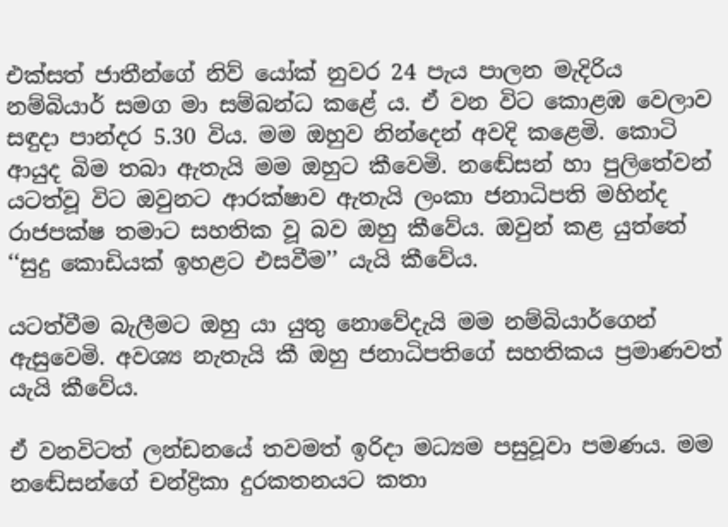එක්සත් ජාතීන්ගේ නිව් යෝක් නුවර 24 පැය පාලන මැදිරිය නම්බියාර් සමග මා සම්බන්ධ කළේ ය. ඒ වන විට කොළඹ වෙලාව සඳුදා පාන්දර 5.30 විය. මම ඔහුව නින්දෙන් අවදි කළෙමි. කොටි ආයුද බිම තබා ඇතැයි මම ඔහුට කීවෙමි. නඬේසන් හා පුලිතේවන් යටත්වූ විට ඔවුනට ආරක්ෂාව ඇතැයි ලංකා ජනාධිපති මහින්ද රාජපක්ෂ තමාට සහතික වූ බව ඔහු කීවේය. ඔවුන් කළ යුත්තේ ‘‘සුදු කොඩියක් ඉහළට එසවීම’’ යැයි කීවේය.

යටත්වීම බැලීමට ඔහු යා යුතු නොවේදැයි මම නම්බියාර්ගෙන් ඇසුවෙමි. අවශ්‍ය නැතැයි කී ඔහු ජනාධිපතිගේ සහතිකය ප්‍රමාණවත් යැයි කීවේය.

ඒ වනවිටත් ලන්ඩනයේ තවමත් ඉරිදා මධ්‍යම පසුවූවා පමණය. මම නඬේසන්ගේ චන්ද්‍රිකා දුරකතනයට කතා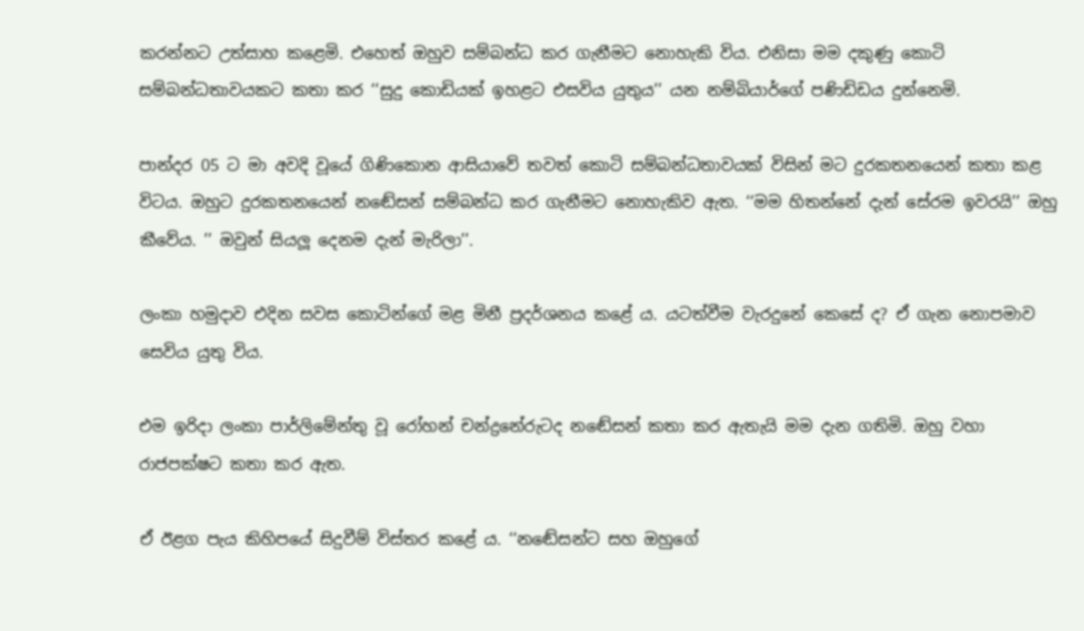කරන්නට උත්සාහ කළෙමි. එහෙත් ඔහුව සම්බන්ධ කර ගැනීමට නොහැකි විය. එනිසා මම දකුණු කොටි සම්බන්ධතාවයකට කතා කර ‘‘සුදු කොඩියක් ඉහළට එසවිය යුතුය’’ යන නම්බියාර්ගේ පණිඩිඩය දුන්නෙමි.

පාන්දර 05 ට මා අවදි වූයේ ගිණිකොන ආසියාවේ තවත් කොටි සම්බන්ධතාවයක් විසින් මට දුරකතනයෙන් කතා කළ විටය. ඔහුට දුරකතනයෙන් නඬේසන් සම්බන්ධ කර ගැනීමට නොහැකිව ඇත. ‘‘මම හිතන්නේ දැන් සේරම ඉවරයි’’ ඔහු කීවේය. ’’ ඔවුන් සියලූ දෙනම දැන් මැරිලා’’.

ලංකා හමුදාව එදින සවස කොටින්ගේ මළ මිනී ප්‍රදර්ශනය කළේ ය. යටත්වීම වැරදුනේ කෙසේ ද? ඒ ගැන නොපමාව සෙවිය යුතු විය.

එම ඉරිදා ලංකා පාර්ලිමේන්තු වූ රෝහන් චන්ද්‍රනේරුටද නඬේසන් කතා කර ඇතැයි මම දැන ගතිමි. ඔහු වහා රාජපක්ෂට කතා කර ඇත.

ඒ ඊළග පැය කිහිපයේ සිදුවීම් විස්තර කළේ ය. ‘‘නඬේසන්ට සහ ඔහුගේ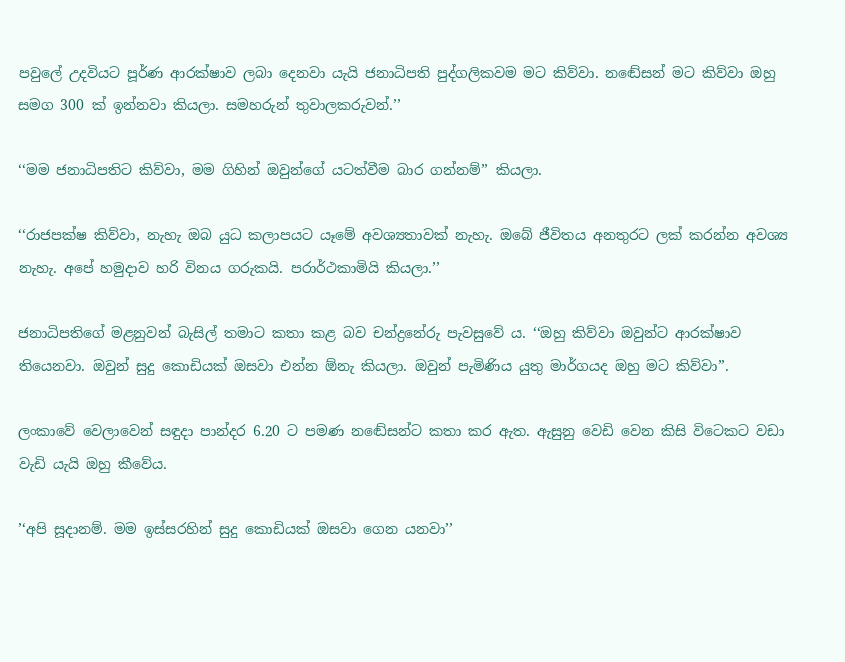පවුලේ උදවියට පූර්ණ ආරක්ෂාව ලබා දෙනවා යැයි ජනාධිපති පුද්ගලිකවම මට කිව්වා. නඬේසන් මට කිව්වා ඔහු සමග 300 ක් ඉන්නවා කියලා. සමහරුන් තුවාලකරුවන්.’’

‘‘මම ජනාධිපතිට කිව්වා, මම ගිහින් ඔවුන්ගේ යටත්වීම බාර ගන්නම්’’ කියලා.

‘‘රාජපක්ෂ කිව්වා, නැහැ ඔබ යුධ කලාපයට යෑමේ අවශ්‍යතාවක් නැහැ. ඔබේ ජීවිතය අනතුරට ලක් කරන්න අවශ්‍ය නැහැ. අපේ හමුදාව හරි විනය ගරුකයි. පරාර්ථකාමියි කියලා.’’

ජනාධිපතිගේ මළනුවන් බැසිල් තමාට කතා කළ බව චන්ද්‍රනේරු පැවසුවේ ය. ‘‘ඔහු කිව්වා ඔවුන්ට ආරක්ෂාව තියෙනවා. ඔවුන් සුදු කොඩියක් ඔසවා එන්න ඕනැ කියලා. ඔවුන් පැමිණිය යුතු මාර්ගයද ඔහු මට කිව්වා’’.

ලංකාවේ වෙලාවෙන් සඳුදා පාන්දර 6.20 ට පමණ නඬේසන්ට කතා කර ඇත. ඇසුනු වෙඩි වෙන කිසි විටෙකට වඩා වැඩි යැයි ඔහු කීවේය.

’‘අපි සූදානම්. මම ඉස්සරහින් සුදු කොඩියක් ඔසවා ගෙන යනවා’’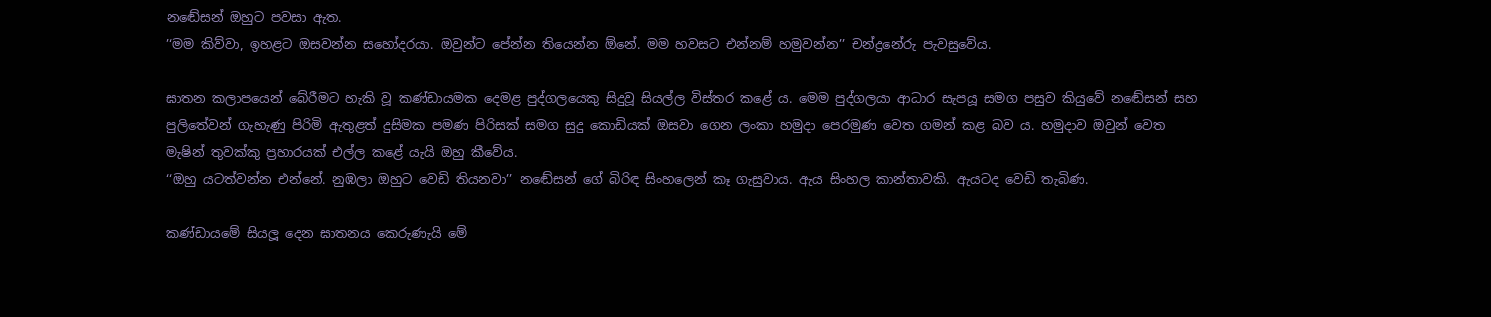නඬේසන් ඔහුට පවසා ඇත.
’‘මම කිව්වා, ඉහළට ඔසවන්න සහෝදරයා. ඔවුන්ට පේන්න තියෙන්න ඕනේ. මම හවසට එන්නම් හමුවන්න’’ චන්ද්‍රනේරු පැවසුවේය.

ඝාතන කලාපයෙන් බේරීමට හැකි වූ කණ්ඩායමක දෙමළ පුද්ගලයෙකු සිදුවූ සියල්ල විස්තර කළේ ය. මෙම පුද්ගලයා ආධාර සැපයූ සමග පසුව කියුවේ නඬේසන් සහ පුලිතේවන් ගැහැණු පිරිමි ඇතුළත් දුසිමක පමණ පිරිසක් සමග සුදු කොඩියක් ඔසවා ගෙන ලංකා හමුදා පෙරමුණ වෙත ගමන් කළ බව ය. හමුදාව ඔවුන් වෙත මැෂින් තුවක්කු ප්‍රහාරයක් එල්ල කළේ යැයි ඔහු කීවේය.
‘‘ඔහු යටත්වන්න එන්නේ. නුඹලා ඔහුට වෙඩි තියනවා’’ නඬේසන් ගේ බිරිඳ සිංහලෙන් කෑ ගැසුවාය. ඇය සිංහල කාන්තාවකි. ඇයටද වෙඩි තැබිණ.

කණ්ඩායමේ සියලූ දෙන ඝාතනය කෙරුණැයි මේ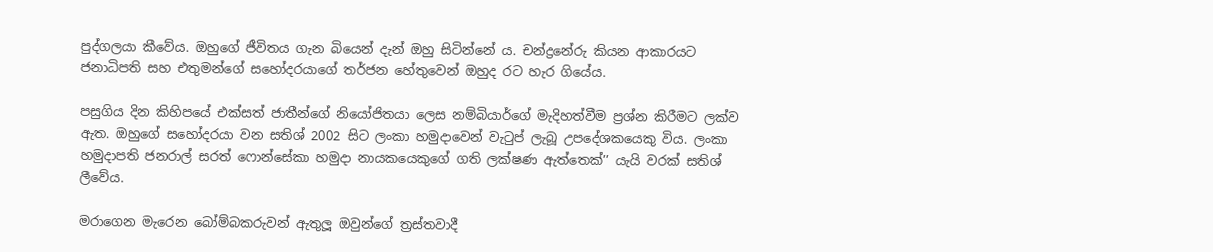පුද්ගලයා කීවේය. ඔහුගේ ජීවිතය ගැන බියෙන් දැන් ඔහු සිටින්නේ ය. චන්ද්‍රනේරු කියන ආකාරයට ජනාධිපති සහ එතුමන්ගේ සහෝදරයාගේ තර්ජන හේතුවෙන් ඔහුද රට හැර ගියේය.

පසුගිය දින කිහිපයේ එක්සත් ජාතීන්ගේ නියෝජිතයා ලෙස නම්බියාර්ගේ මැදිහත්වීම ප්‍රශ්න කිරීමට ලක්ව ඇත. ඔහුගේ සහෝදරයා වන සතිශ් 2002 සිට ලංකා හමුදාවෙන් වැටුප් ලැබූ උපදේශකයෙකු විය. ලංකා හමුදාපති ජනරාල් සරත් ෆොන්සේකා හමුදා නායකයෙකුගේ ගති ලක්ෂණ ඇත්තෙක්’’ යැයි වරක් සතිශ් ලීවේය.

මරාගෙන මැරෙන බෝම්බකරුවන් ඇතුලූ ඔවුන්ගේ ත්‍රස්තවාදී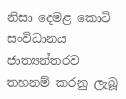නිසා දෙමළ කොටි සංවිධානය ජාත්‍යන්තරව තහනම් කරනු ලැබූ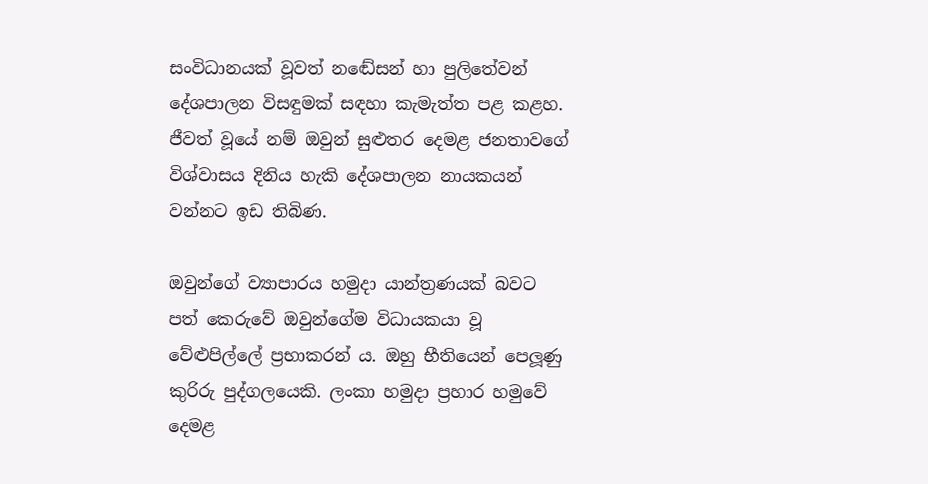සංවිධානයක් වූවත් නඬේසන් හා පුලිතේවන් දේශපාලන විසඳුමක් සඳහා කැමැත්ත පළ කළහ. ජීවත් වූයේ නම් ඔවුන් සුළුතර දෙමළ ජනතාවගේ විශ්වාසය දිනිය හැකි දේශපාලන නායකයන් වන්නට ඉඩ තිබිණ.

ඔවුන්ගේ ව්‍යාපාරය හමුදා යාන්ත්‍රණයක් බවට පත් කෙරුවේ ඔවුන්ගේම විධායකයා වූ වේළුපිල්ලේ ප්‍රභාකරන් ය. ඔහු භීතියෙන් පෙලූණු කුරිරු පුද්ගලයෙකි. ලංකා හමුදා ප්‍රහාර හමුවේ දෙමළ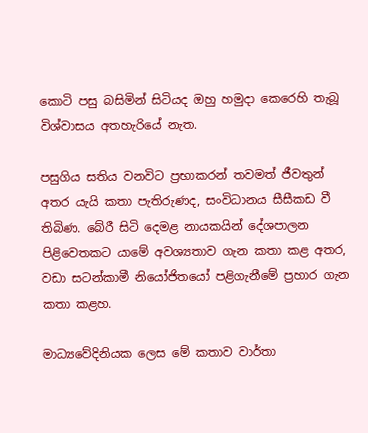කොටි පසු බසිමින් සිටියද ඔහු හමුදා කෙරෙහි තැබූ විශ්වාසය අතහැරියේ නැත.

පසුගිය සතිය වනවිට ප්‍රභාකරන් තවමත් ජීවතුන් අතර යැයි කතා පැතිරුණද, සංවිධානය සීසීකඩ වී තිබිණ. බේරී සිටි දෙමළ නායකයින් දේශපාලන පිළිවෙතකට යාමේ අවශ්‍යතාව ගැන කතා කළ අතර, වඩා සටන්කාමී නියෝජිතයෝ පළිගැනීමේ ප්‍රහාර ගැන කතා කළහ.

මාධ්‍යවේදිනියක ලෙස මේ කතාව වාර්තා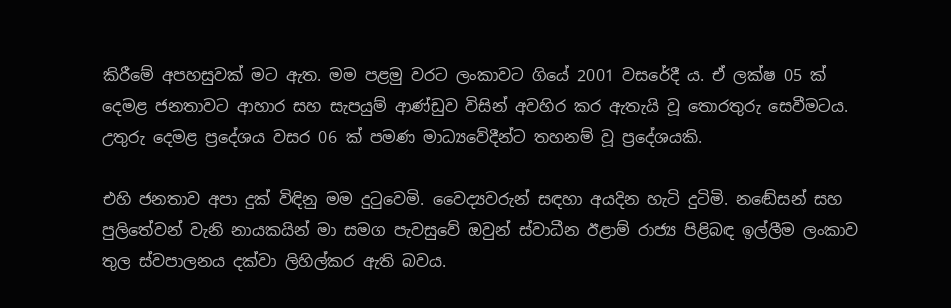කිරීමේ අපහසුවක් මට ඇත. මම පළමු වරට ලංකාවට ගියේ 2001 වසරේදී ය. ඒ ලක්ෂ 05 ක් දෙමළ ජනතාවට ආහාර සහ සැපයුම් ආණ්ඩුව විසින් අවහිර කර ඇතැයි වූ තොරතුරු සෙවීමටය. උතුරු දෙමළ ප්‍රදේශය වසර 06 ක් පමණ මාධ්‍යවේදීන්ට තහනම් වූ ප්‍රදේශයකි.

එහි ජනතාව අපා දුක් විඳිනු මම දුටුවෙමි. වෛද්‍යවරුන් සඳහා අයදින හැටි දුටිමි. නඬේසන් සහ පුලිතේවන් වැනි නායකයින් මා සමග පැවසුවේ ඔවුන් ස්වාධීන ඊළාම් රාජ්‍ය පිළිබඳ ඉල්ලීම ලංකාව තුල ස්වපාලනය දක්වා ලිහිල්කර ඇති බවය.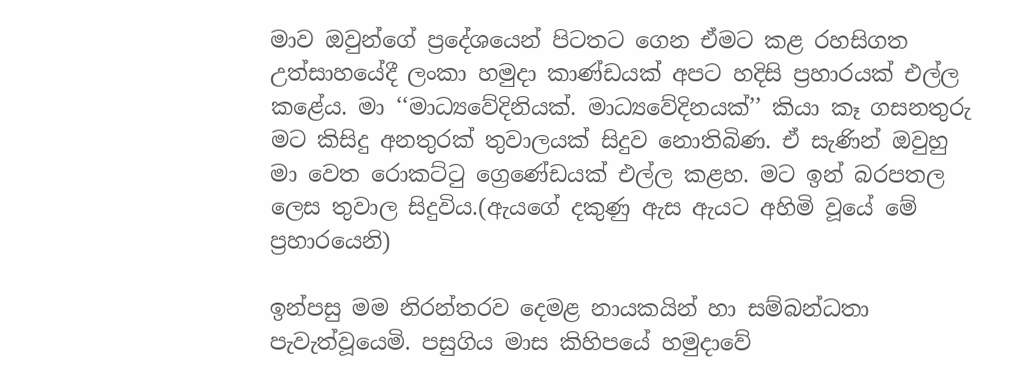මාව ඔවුන්ගේ ප්‍රදේශයෙන් පිටතට ගෙන ඒමට කළ රහසිගත උත්සාහයේදී ලංකා හමුදා කාණ්ඩයක් අපට හදිසි ප්‍රහාරයක් එල්ල කළේය. මා ‘‘මාධ්‍යවේදිනියක්. මාධ්‍යවේදිනයක්’’ කියා කෑ ගසනතුරු මට කිසිදු අනතුරක් තුවාලයක් සිදුව නොතිබිණ. ඒ සැණින් ඔවුහු මා වෙත රොකට්ටු ග්‍රෙණේඩයක් එල්ල කළහ. මට ඉන් බරපතල ලෙස තුවාල සිදුවිය.(ඇයගේ දකුණු ඇස ඇයට අහිමි වූයේ මේ ප්‍රහාරයෙනි)

ඉන්පසු මම නිරන්තරව දෙමළ නායකයින් හා සම්බන්ධතා පැවැත්වූයෙමි. පසුගිය මාස කිහිපයේ හමුදාවේ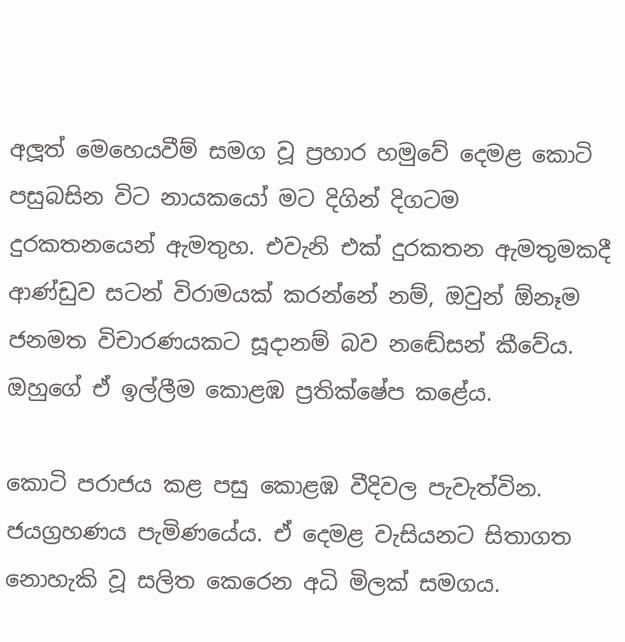අලූත් මෙහෙයවීම් සමග වූ ප්‍රහාර හමුවේ දෙමළ කොටි පසුබසින විට නායකයෝ මට දිගින් දිගටම දුරකතනයෙන් ඇමතුහ. එවැනි එක් දුරකතන ඇමතුමකදී ආණ්ඩුව සටන් විරාමයක් කරන්නේ නම්, ඔවුන් ඕනෑම ජනමත විචාරණයකට සූදානම් බව නඬේසන් කීවේය. ඔහුගේ ඒ ඉල්ලීම කොළඹ ප්‍රතික්ෂේප කළේය.

කොටි පරාජය කළ පසු කොළඹ වීදිවල පැවැත්වින. ජයග්‍රහණය පැමිණයේය. ඒ දෙමළ වැසියනට සිතාගත නොහැකි වූ සලිත කෙරෙන අධි මිලක් සමගය.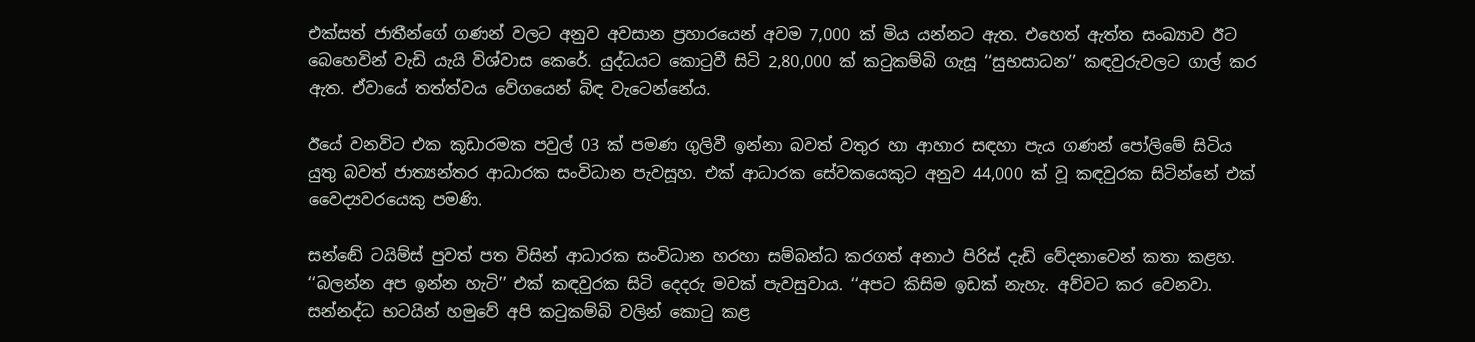එක්සත් ජාතීන්ගේ ගණන් වලට අනුව අවසාන ප්‍රහාරයෙන් අවම 7,000 ක් මිය යන්නට ඇත. එහෙත් ඇත්ත සංඛ්‍යාව ඊට බෙහෙවින් වැඩි යැයි විශ්වාස කෙරේ. යුද්ධයට කොටුවී සිටි 2,80,000 ක් කටුකම්බි ගැසූ ‘‘සුභසාධන’’ කඳවුරුවලට ගාල් කර ඇත. ඒවායේ තත්ත්වය වේගයෙන් බිඳ වැටෙන්නේය.

ඊයේ වනවිට එක කූඩාරමක පවුල් 03 ක් පමණ ගුලිවී ඉන්නා බවත් වතුර හා ආහාර සඳහා පැය ගණන් පෝලිමේ සිටිය යුතු බවත් ජාත්‍යන්තර ආධාරක සංවිධාන පැවසූහ. එක් ආධාරක සේවකයෙකුට අනුව 44,000 ක් වූ කඳවුරක සිටින්නේ එක් වෛද්‍යවරයෙකු පමණි.

සන්ඬේ ටයිම්ස් පුවත් පත විසින් ආධාරක සංවිධාන හරහා සම්බන්ධ කරගත් අනාථ පිරිස් දැඩි වේදනාවෙන් කතා කළහ. ‘‘බලන්න අප ඉන්න හැටි’’ එක් කඳවුරක සිටි දෙදරු මවක් පැවසුවාය. ‘‘අපට කිසිම ඉඩක් නැහැ. අව්වට කර වෙනවා. සන්නද්ධ භටයින් හමුවේ අපි කටුකම්බි වලින් කොටු කළ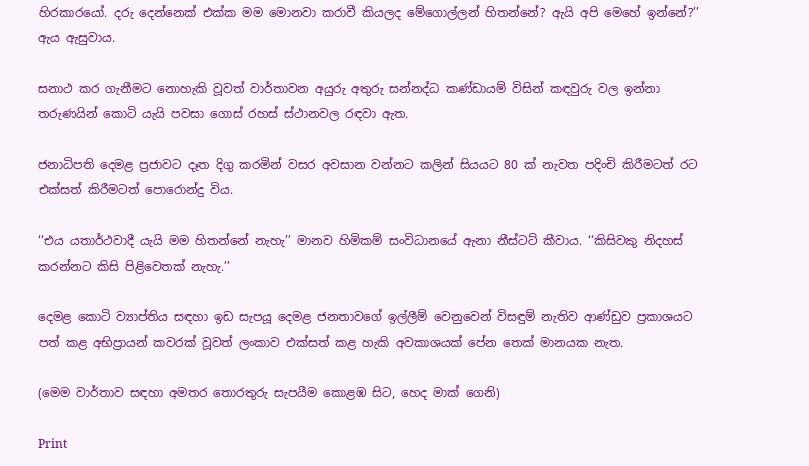හිරකාරයෝ. දරු දෙන්නෙක් එක්ක මම මොනවා කරාවී කියලද මේගොල්ලන් හිතන්නේ? ඇයි අපි මෙහේ ඉන්නේ?’’ ඇය ඇසුවාය.

සනාථ කර ගැනීමට නොහැකි වූවත් වාර්තාවන අයුරු අතුරු සන්නද්ධ කණ්ඩායම් විසින් කඳවුරු වල ඉන්නා තරුණයින් කොටි යැයි පවසා ගොස් රහස් ස්ථානවල රඳවා ඇත.

ජනාධිපති දෙමළ ප්‍රජාවට දෑත දිගු කරමින් වසර අවසාන වන්නට කලින් සියයට 80 ක් නැවත පදිංචි කිරීමටත් රට එක්සත් කිරීමටත් පොරොන්දු විය.

‘‘එය යතාර්ථවාදී යැයි මම හිතන්නේ නැහැ’’ මානව හිමිකම් සංවිධානයේ ඇනා නීස්ටට් කීවාය. ‘‘කිසිවකු නිදහස් කරන්නට කිසි පිළිවෙතක් නැහැ.’’

දෙමළ කොටි ව්‍යාප්තිය සඳහා ඉඩ සැපයූ දෙමළ ජනතාවගේ ඉල්ලීම් වෙනුවෙන් විසඳුම් නැතිව ආණ්ඩුව ප්‍රකාශයට පත් කළ අභිප්‍රායන් කවරක් වූවත් ලංකාව එක්සත් කළ හැකි අවකාශයක් පේන තෙක් මානයක නැත.

(මෙම වාර්තාව සඳහා අමතර තොරතුරු සැපයීම කොළඹ සිට, හෙද මාක් ගෙනි)

Print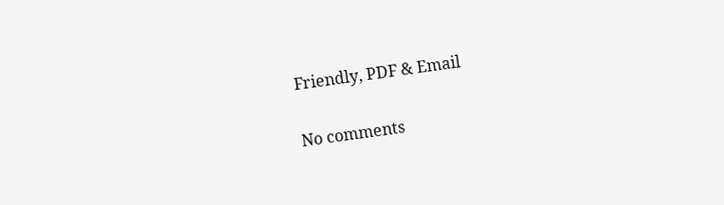Friendly, PDF & Email

No comments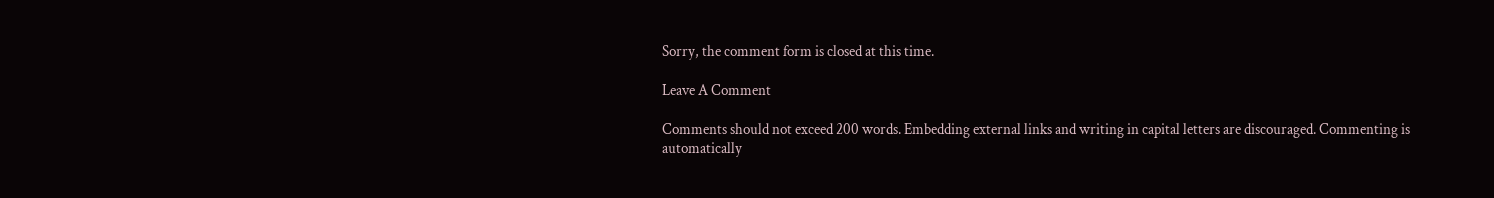Sorry, the comment form is closed at this time.

Leave A Comment

Comments should not exceed 200 words. Embedding external links and writing in capital letters are discouraged. Commenting is automatically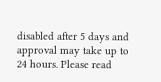disabled after 5 days and approval may take up to 24 hours. Please read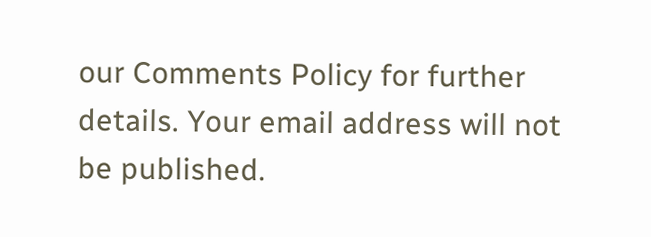our Comments Policy for further details. Your email address will not be published.